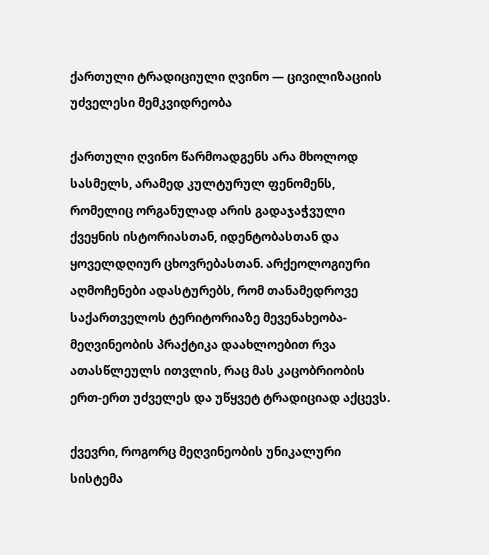ქართული ტრადიციული ღვინო — ცივილიზაციის უძველესი მემკვიდრეობა

ქართული ღვინო წარმოადგენს არა მხოლოდ სასმელს, არამედ კულტურულ ფენომენს, რომელიც ორგანულად არის გადაჯაჭვული ქვეყნის ისტორიასთან, იდენტობასთან და ყოველდღიურ ცხოვრებასთან. არქეოლოგიური აღმოჩენები ადასტურებს, რომ თანამედროვე საქართველოს ტერიტორიაზე მევენახეობა-მეღვინეობის პრაქტიკა დაახლოებით რვა ათასწლეულს ითვლის, რაც მას კაცობრიობის ერთ-ერთ უძველეს და უწყვეტ ტრადიციად აქცევს.

ქვევრი, როგორც მეღვინეობის უნიკალური სისტემა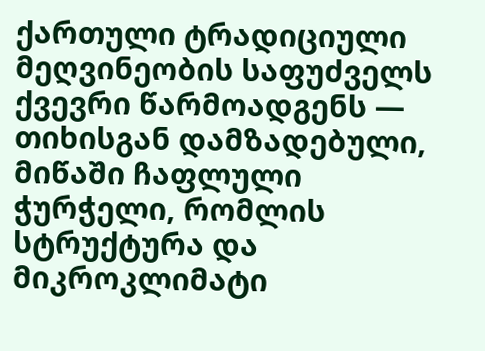ქართული ტრადიციული მეღვინეობის საფუძველს ქვევრი წარმოადგენს — თიხისგან დამზადებული, მიწაში ჩაფლული ჭურჭელი, რომლის სტრუქტურა და მიკროკლიმატი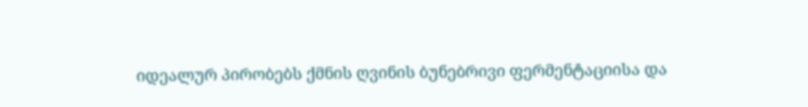იდეალურ პირობებს ქმნის ღვინის ბუნებრივი ფერმენტაციისა და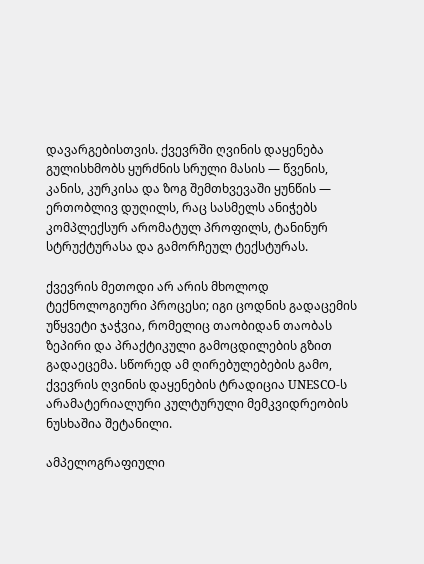დავარგებისთვის. ქვევრში ღვინის დაყენება გულისხმობს ყურძნის სრული მასის — წვენის, კანის, კურკისა და ზოგ შემთხვევაში ყუნწის — ერთობლივ დუღილს, რაც სასმელს ანიჭებს კომპლექსურ არომატულ პროფილს, ტანინურ სტრუქტურასა და გამორჩეულ ტექსტურას.

ქვევრის მეთოდი არ არის მხოლოდ ტექნოლოგიური პროცესი; იგი ცოდნის გადაცემის უწყვეტი ჯაჭვია, რომელიც თაობიდან თაობას ზეპირი და პრაქტიკული გამოცდილების გზით გადაეცემა. სწორედ ამ ღირებულებების გამო, ქვევრის ღვინის დაყენების ტრადიცია UNESCO-ს არამატერიალური კულტურული მემკვიდრეობის ნუსხაშია შეტანილი.

ამპელოგრაფიული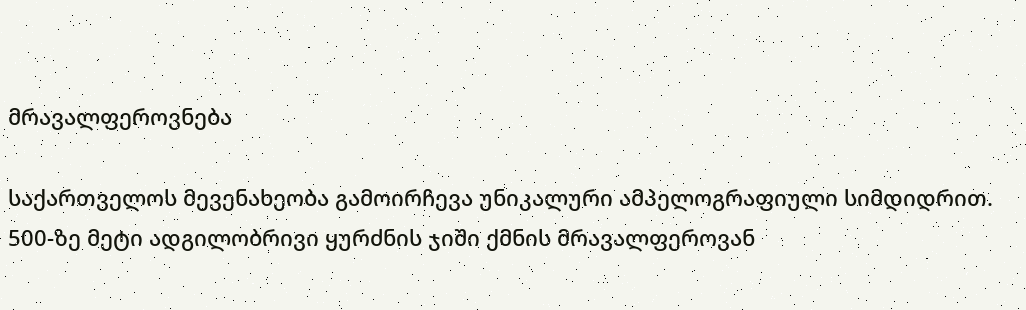მრავალფეროვნება

საქართველოს მევენახეობა გამოირჩევა უნიკალური ამპელოგრაფიული სიმდიდრით. 500-ზე მეტი ადგილობრივი ყურძნის ჯიში ქმნის მრავალფეროვან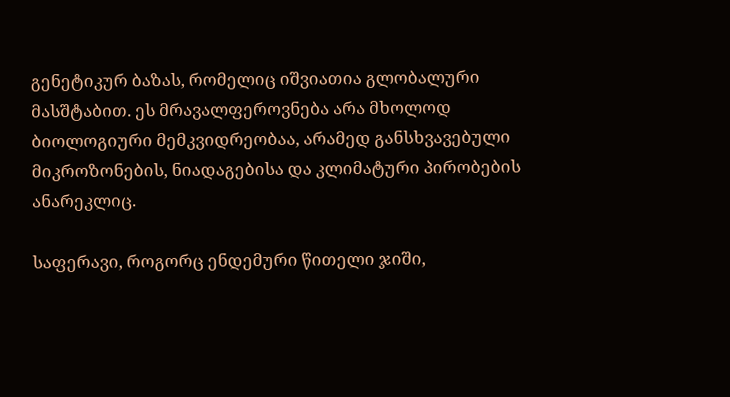გენეტიკურ ბაზას, რომელიც იშვიათია გლობალური მასშტაბით. ეს მრავალფეროვნება არა მხოლოდ ბიოლოგიური მემკვიდრეობაა, არამედ განსხვავებული მიკროზონების, ნიადაგებისა და კლიმატური პირობების ანარეკლიც.

საფერავი, როგორც ენდემური წითელი ჯიში,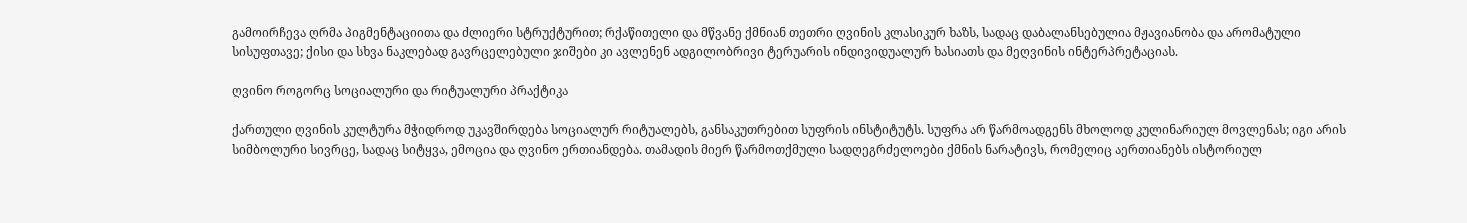გამოირჩევა ღრმა პიგმენტაციითა და ძლიერი სტრუქტურით; რქაწითელი და მწვანე ქმნიან თეთრი ღვინის კლასიკურ ხაზს, სადაც დაბალანსებულია მჟავიანობა და არომატული სისუფთავე; ქისი და სხვა ნაკლებად გავრცელებული ჯიშები კი ავლენენ ადგილობრივი ტერუარის ინდივიდუალურ ხასიათს და მეღვინის ინტერპრეტაციას.

ღვინო როგორც სოციალური და რიტუალური პრაქტიკა

ქართული ღვინის კულტურა მჭიდროდ უკავშირდება სოციალურ რიტუალებს, განსაკუთრებით სუფრის ინსტიტუტს. სუფრა არ წარმოადგენს მხოლოდ კულინარიულ მოვლენას; იგი არის სიმბოლური სივრცე, სადაც სიტყვა, ემოცია და ღვინო ერთიანდება. თამადის მიერ წარმოთქმული სადღეგრძელოები ქმნის ნარატივს, რომელიც აერთიანებს ისტორიულ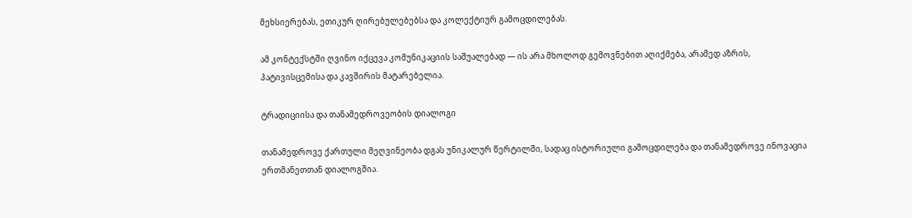მეხსიერებას, ეთიკურ ღირებულებებსა და კოლექტიურ გამოცდილებას.

ამ კონტექსტში ღვინო იქცევა კომუნიკაციის საშუალებად — ის არა მხოლოდ გემოვნებით აღიქმება, არამედ აზრის, პატივისცემისა და კავშირის მატარებელია.

ტრადიციისა და თანამედროვეობის დიალოგი

თანამედროვე ქართული მეღვინეობა დგას უნიკალურ წერტილში, სადაც ისტორიული გამოცდილება და თანამედროვე ინოვაცია ერთმანეთთან დიალოგშია.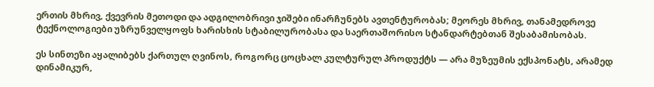ერთის მხრივ, ქვევრის მეთოდი და ადგილობრივი ჯიშები ინარჩუნებს ავთენტურობას; მეორეს მხრივ, თანამედროვე ტექნოლოგიები უზრუნველყოფს ხარისხის სტაბილურობასა და საერთაშორისო სტანდარტებთან შესაბამისობას.

ეს სინთეზი აყალიბებს ქართულ ღვინოს, როგორც ცოცხალ კულტურულ პროდუქტს — არა მუზეუმის ექსპონატს, არამედ დინამიკურ,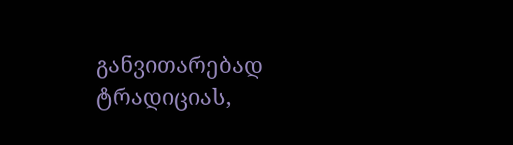განვითარებად ტრადიციას,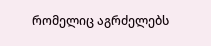რომელიც აგრძელებს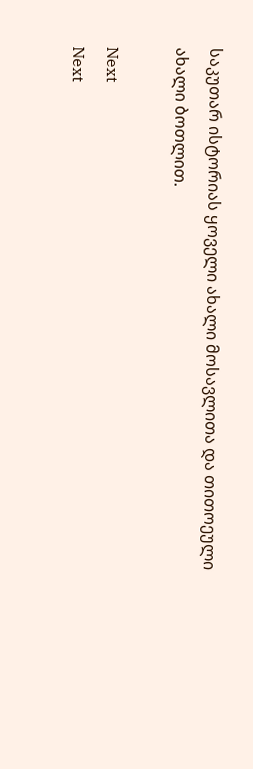საკუთარ ისტორიას ყოველი ახალი მოსავლითა და თითოეული ახალი ბოთლით.

Next
Next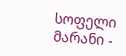სოფელი მარანი -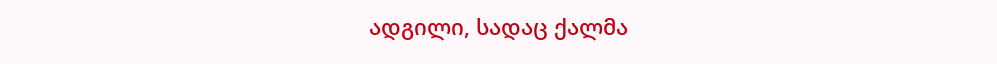ადგილი, სადაც ქალმა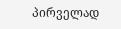პირველად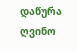დაწურა ღვინო